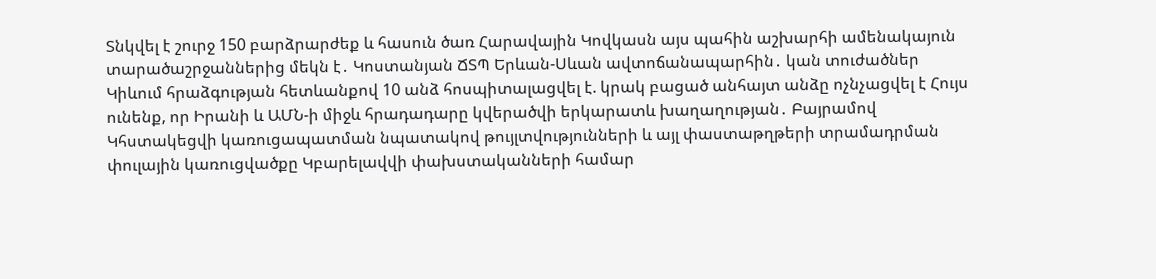Տնկվել է շուրջ 150 բարձրարժեք և հասուն ծառ Հարավային Կովկասն այս պահին աշխարհի ամենակայուն տարածաշրջաններից մեկն է․ Կոստանյան ՃՏՊ Երևան-Սևան ավտոճանապարհին․ կան տուժածներ Կիևում հրաձգության հետևանքով 10 անձ հոսպիտալացվել է. կրակ բացած անհայտ անձը ոչնչացվել է Հույս ունենք, որ Իրանի և ԱՄՆ-ի միջև հրադադարը կվերածվի երկարատև խաղաղության․ Բայրամով Կհստակեցվի կառուցապատման նպատակով թույլտվությունների և այլ փաստաթղթերի տրամադրման փուլային կառուցվածքը Կբարելավվի փախստականների համար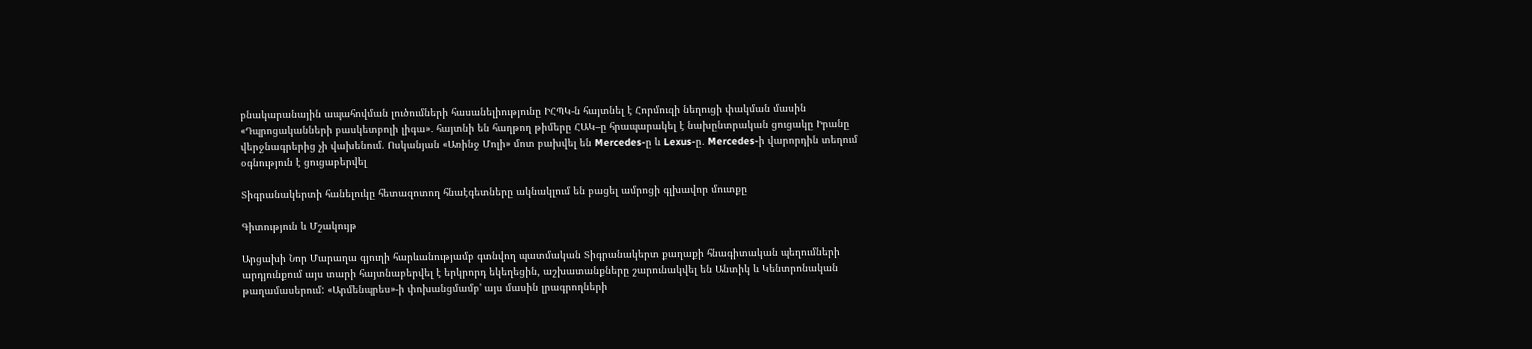բնակարանային ապահովման լուծումների հասանելիությունը ԻՀՊԿ-ն հայտնել է Հորմուզի նեղուցի փակման մասին «Դպրոցականների բասկետբոլի լիգա»․ հայտնի են հաղթող թիմերը ՀԱԿ–ը հրապարակել է նախընտրական ցուցակը Իրանը վերջնագրերից չի վախենում. Ոսկանյան «Առինջ Մոլի» մոտ բախվել են Mercedes-ը և Lexus-ը․ Mercedes-ի վարորդին տեղում օգնություն է ցուցաբերվել

Տիգրանակերտի հանելուկը հետազոտող հնաէգետները ակնակլում են բացել ամրոցի գլխավոր մուտքը

Գիտություն և Մշակույթ

Արցախի Նոր Մարաղա գյուղի հարևանությամբ գտնվող պատմական Տիգրանակերտ քաղաքի հնագիտական պեղումների արդյունքում այս տարի հայտնաբերվել է երկրորդ եկեղեցին, աշխատանքները շարունակվել են Անտիկ և Կենտրոնական թաղամասերում: «Արմենպրես»-ի փոխանցմամբ' այս մասին լրագրողների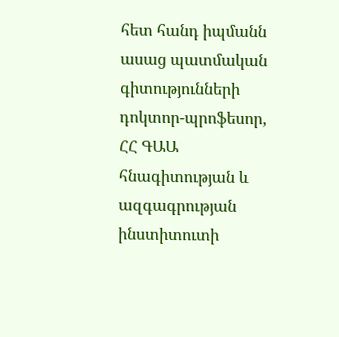հետ հանդ իպմանն ասաց պատմական գիտությունների դոկտոր-պրոֆեսոր, ՀՀ ԳԱԱ հնագիտության և ազգագրության ինստիտուտի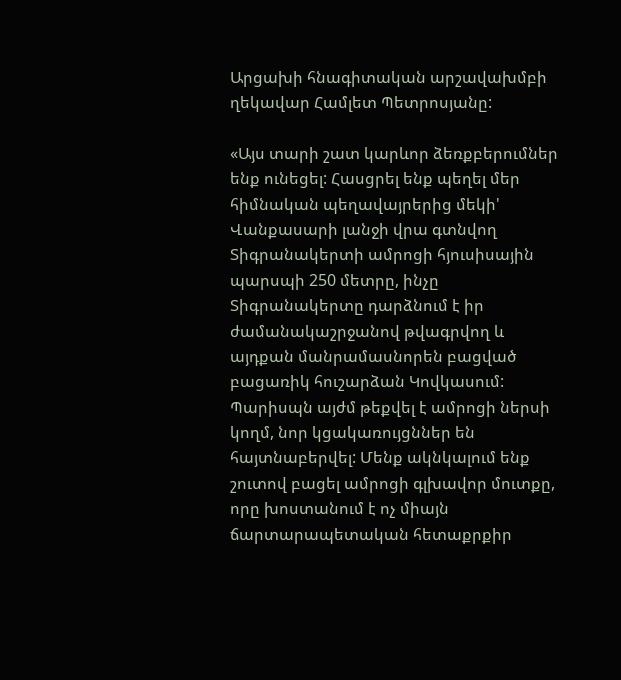Արցախի հնագիտական արշավախմբի ղեկավար Համլետ Պետրոսյանը:

«Այս տարի շատ կարևոր ձեռքբերումներ ենք ունեցել: Հասցրել ենք պեղել մեր հիմնական պեղավայրերից մեկի' Վանքասարի լանջի վրա գտնվող Տիգրանակերտի ամրոցի հյուսիսային պարսպի 250 մետրը, ինչը Տիգրանակերտը դարձնում է իր ժամանակաշրջանով թվագրվող և այդքան մանրամասնորեն բացված բացառիկ հուշարձան Կովկասում: Պարիսպն այժմ թեքվել է ամրոցի ներսի կողմ, նոր կցակառույցններ են հայտնաբերվել: Մենք ակնկալում ենք շուտով բացել ամրոցի գլխավոր մուտքը, որը խոստանում է ոչ միայն ճարտարապետական հետաքրքիր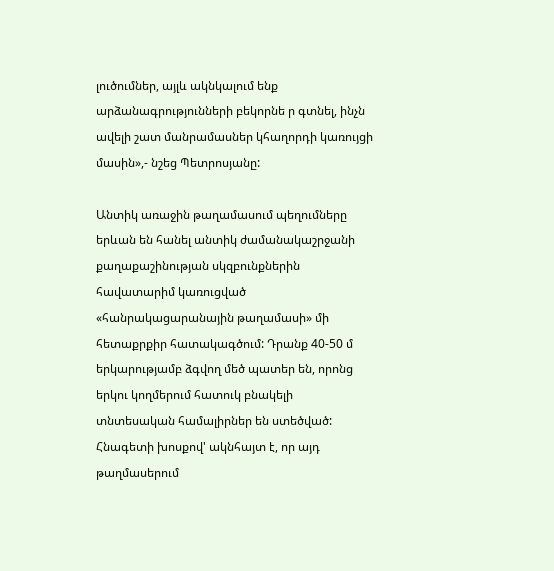լուծումներ, այլև ակնկալում ենք արձանագրությունների բեկորնե ր գտնել, ինչն ավելի շատ մանրամասներ կհաղորդի կառույցի մասին»,- նշեց Պետրոսյանը:

Անտիկ առաջին թաղամասում պեղումները երևան են հանել անտիկ ժամանակաշրջանի քաղաքաշինության սկզբունքներին հավատարիմ կառուցված «հանրակացարանային թաղամասի» մի հետաքրքիր հատակագծում: Դրանք 40-50 մ երկարությամբ ձգվող մեծ պատեր են, որոնց երկու կողմերում հատուկ բնակելի տնտեսական համալիրներ են ստեծված: Հնագետի խոսքով' ակնհայտ է, որ այդ թաղմասերում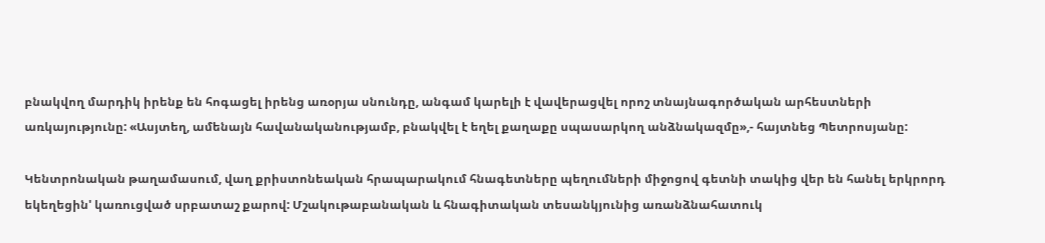բնակվող մարդիկ իրենք են հոգացել իրենց առօրյա սնունդը, անգամ կարելի է վավերացվել որոշ տնայնագործական արհեստների առկայությունը: «Ասյտեղ, ամենայն հավանականությամբ, բնակվել է եղել քաղաքը սպասարկող անձնակազմը»,- հայտնեց Պետրոսյանը:

Կենտրոնական թաղամասում, վաղ քրիստոնեական հրապարակում հնագետները պեղումների միջոցով գետնի տակից վեր են հանել երկրորդ եկեղեցին' կառուցված սրբատաշ քարով: Մշակութաբանական և հնագիտական տեսանկյունից առանձնահատուկ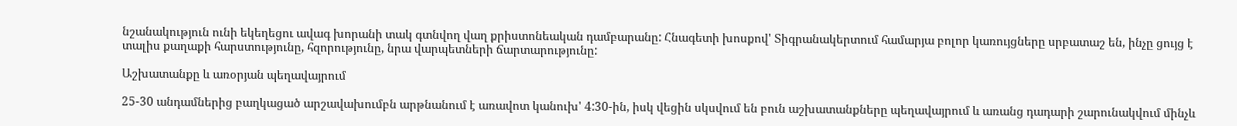նշանակություն ունի եկեղեցու ավագ խորանի տակ գտնվող վաղ քրիստոնեական դամբարանը: Հնագետի խոսքով' Տիգրանակերտում համարյա բոլոր կառույցները սրբատաշ են, ինչը ցույց է տալիս քաղաքի հարստությունը, հզորությունը, նրա վարպետների ճարտարությունը:

Աշխատանքը և առօրյան պեղավայրում

25-30 անդամներից բաղկացած արշավախումբն արթնանում է առավոտ կանուխ' 4:30-ին, իսկ վեցին սկսվում են բուն աշխատանքները պեղավայրում և առանց դադարի շարունակվում մինչև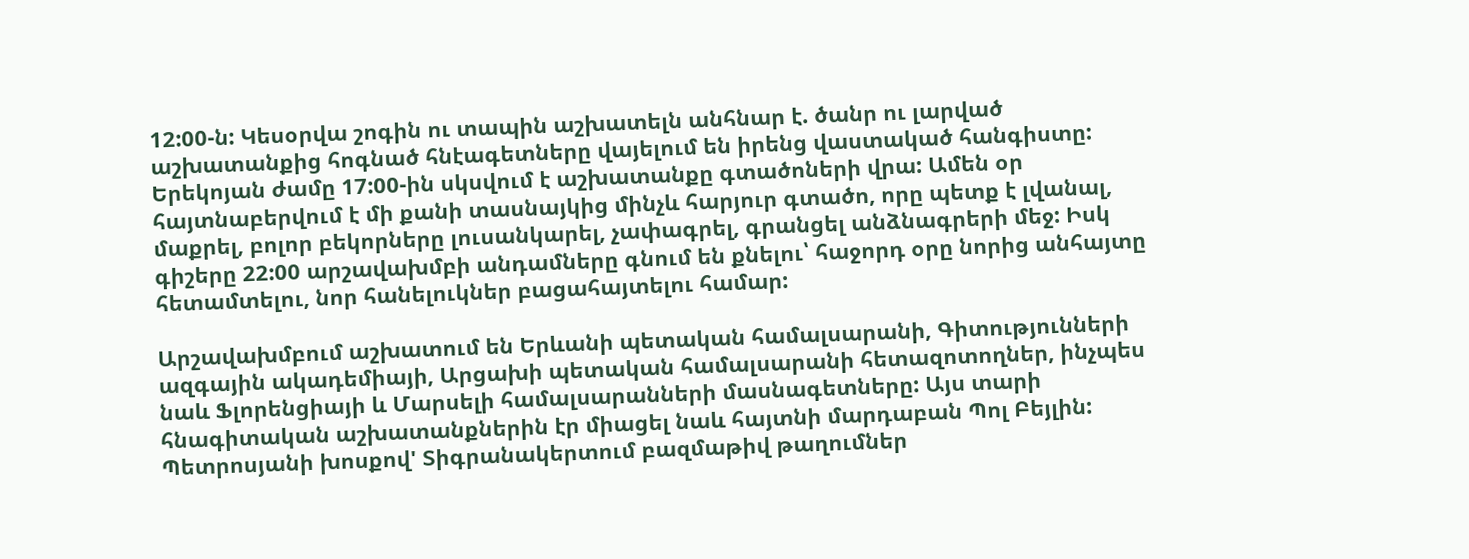12:00-ն: Կեսօրվա շոգին ու տապին աշխատելն անհնար է. ծանր ու լարված աշխատանքից հոգնած հնէագետները վայելում են իրենց վաստակած հանգիստը: Երեկոյան ժամը 17:00-ին սկսվում է աշխատանքը գտածոների վրա: Ամեն օր հայտնաբերվում է մի քանի տասնայկից մինչև հարյուր գտածո, որը պետք է լվանալ, մաքրել, բոլոր բեկորները լուսանկարել, չափագրել, գրանցել անձնագրերի մեջ: Իսկ գիշերը 22:00 արշավախմբի անդամները գնում են քնելու՝ հաջորդ օրը նորից անհայտը հետամտելու, նոր հանելուկներ բացահայտելու համար:

Արշավախմբում աշխատում են Երևանի պետական համալսարանի, Գիտությունների ազգային ակադեմիայի, Արցախի պետական համալսարանի հետազոտողներ, ինչպես նաև Ֆլորենցիայի և Մարսելի համալսարանների մասնագետները: Այս տարի հնագիտական աշխատանքներին էր միացել նաև հայտնի մարդաբան Պոլ Բեյլին: Պետրոսյանի խոսքով' Տիգրանակերտում բազմաթիվ թաղումներ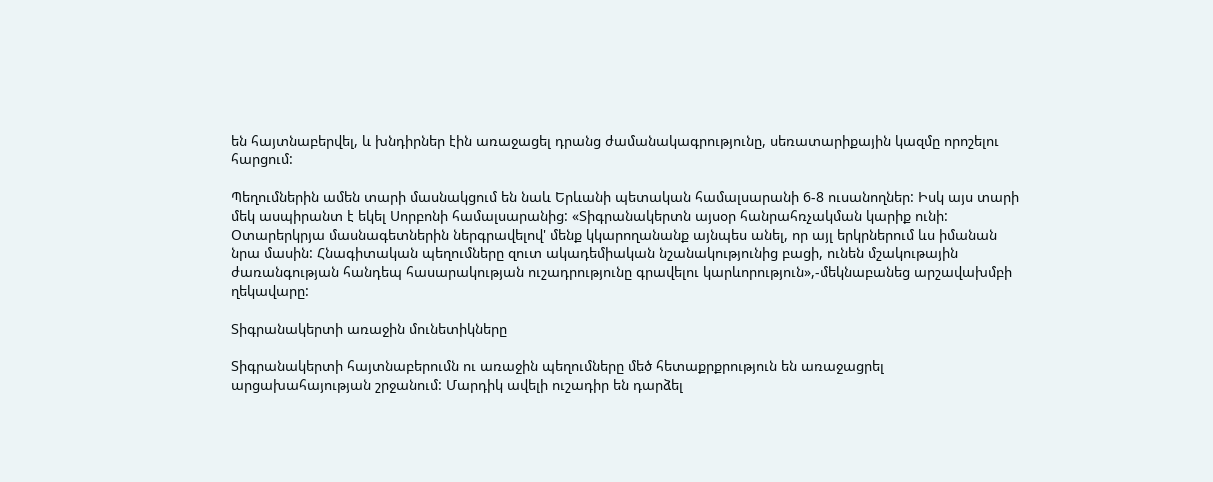են հայտնաբերվել, և խնդիրներ էին առաջացել դրանց ժամանակագրությունը, սեռատարիքային կազմը որոշելու հարցում:

Պեղումներին ամեն տարի մասնակցում են նաև Երևանի պետական համալսարանի 6-8 ուսանողներ: Իսկ այս տարի մեկ ասպիրանտ է եկել Սորբոնի համալսարանից: «Տիգրանակերտն այսօր հանրահռչակման կարիք ունի: Օտարերկրյա մասնագետներին ներգրավելով' մենք կկարողանանք այնպես անել, որ այլ երկրներում ևս իմանան նրա մասին: Հնագիտական պեղումները զուտ ակադեմիական նշանակությունից բացի, ունեն մշակութային ժառանգության հանդեպ հասարակության ուշադրությունը գրավելու կարևորություն»,-մեկնաբանեց արշավախմբի ղեկավարը:

Տիգրանակերտի առաջին մունետիկները

Տիգրանակերտի հայտնաբերումն ու առաջին պեղումները մեծ հետաքրքրություն են առաջացրել արցախահայության շրջանում: Մարդիկ ավելի ուշադիր են դարձել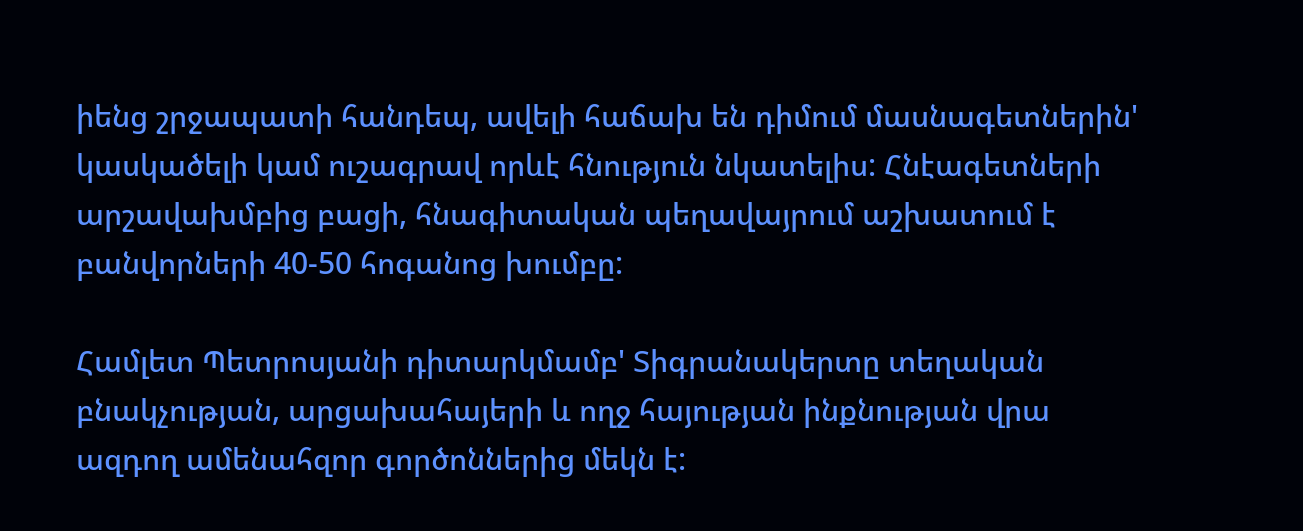իենց շրջապատի հանդեպ, ավելի հաճախ են դիմում մասնագետներին' կասկածելի կամ ուշագրավ որևէ հնություն նկատելիս: Հնէագետների արշավախմբից բացի, հնագիտական պեղավայրում աշխատում է բանվորների 40-50 հոգանոց խումբը:

Համլետ Պետրոսյանի դիտարկմամբ' Տիգրանակերտը տեղական բնակչության, արցախահայերի և ողջ հայության ինքնության վրա ազդող ամենահզոր գործոններից մեկն է: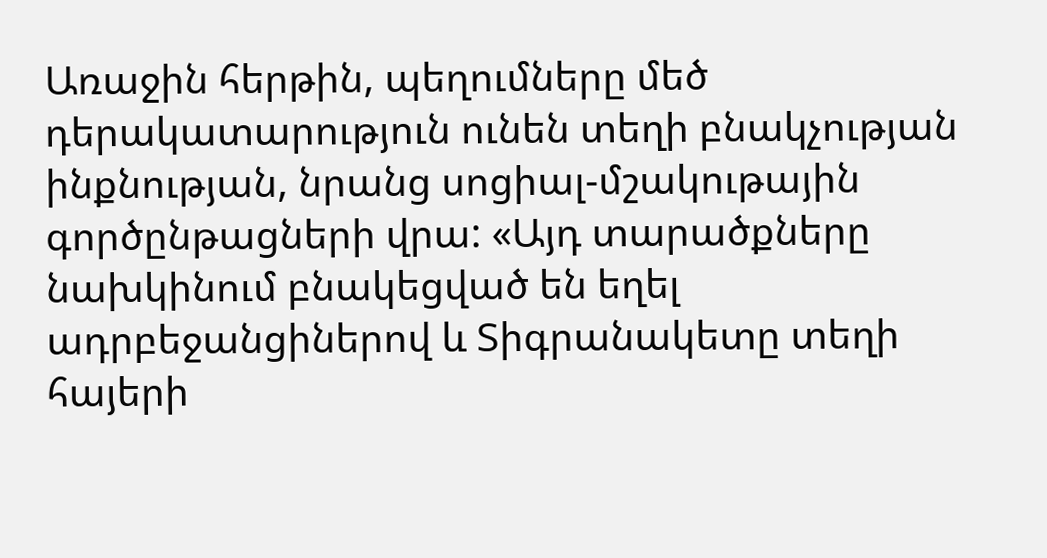Առաջին հերթին, պեղումները մեծ դերակատարություն ունեն տեղի բնակչության ինքնության, նրանց սոցիալ-մշակութային գործընթացների վրա: «Այդ տարածքները նախկինում բնակեցված են եղել ադրբեջանցիներով և Տիգրանակետը տեղի հայերի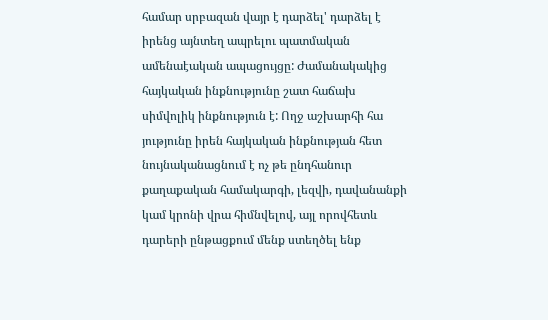համար սրբազան վայր է դարձել' դարձել է իրենց այնտեղ ապրելու պատմական ամենաէական ապացույցը: Ժամանակակից հայկական ինքնությունը շատ հաճախ սիմվոլիկ ինքնություն է: Ողջ աշխարհի հա յությունը իրեն հայկական ինքնության հետ նույնականացնում է ոչ թե ընդհանուր քաղաքական համակարգի, լեզվի, դավանանքի կամ կրոնի վրա հիմնվելով, այլ որովհետև դարերի ընթացքում մենք ստեղծել ենք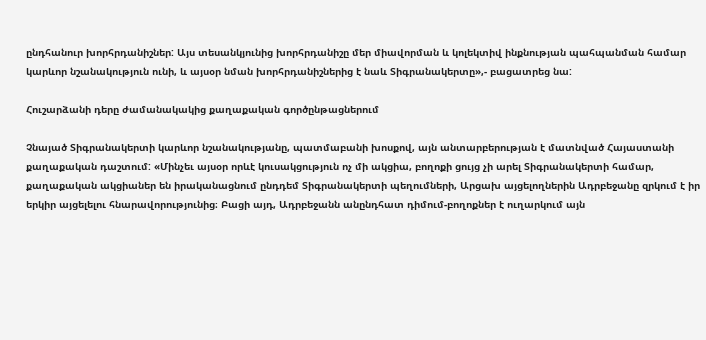ընդհանուր խորհրդանիշներ: Այս տեսանկյունից խորհրդանիշը մեր միավորման և կոլեկտիվ ինքնության պահպանման համար կարևոր նշանակություն ունի, և այսօր նման խորհրդանիշներից է նաև Տիգրանակերտը»,- բացատրեց նա:

Հուշարձանի դերը ժամանակակից քաղաքական գործընթացներում

Չնայած Տիգրանակերտի կարևոր նշանակությանը, պատմաբանի խոսքով, այն անտարբերության է մատնված Հայաստանի քաղաքական դաշտում: «Մինչեւ այսօր որևէ կուսակցություն ոչ մի ակցիա, բողոքի ցույց չի արել Տիգրանակերտի համար, քաղաքական ակցիաներ են իրականացնում ընդդեմ Տիգրանակերտի պեղումների, Արցախ այցելողներին Ադրբեջանը զրկում է իր երկիր այցելելու հնարավորությունից։ Բացի այդ, Ադրբեջանն անընդհատ դիմում-բողոքներ է ուղարկում այն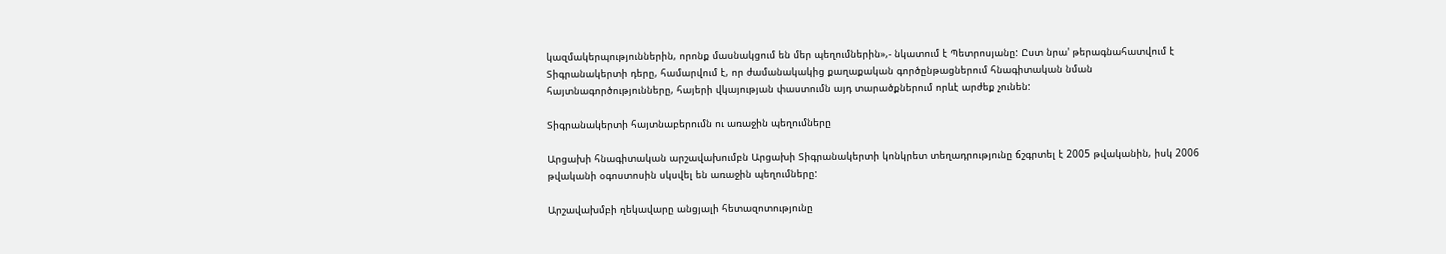կազմակերպություններին, որոնք մասնակցում են մեր պեղումներին»,- նկատում է Պետրոսյանը: Ըստ նրա' թերագնահատվում է Տիգրանակերտի դերը, համարվում է, որ ժամանակակից քաղաքական գործընթացներում հնագիտական նման հայտնագործությունները, հայերի վկայության փաստումն այդ տարածքներում որևէ արժեք չունեն:

Տիգրանակերտի հայտնաբերումն ու առաջին պեղումները

Արցախի հնագիտական արշավախումբն Արցախի Տիգրանակերտի կոնկրետ տեղադրությունը ճշգրտել է 2005 թվականին, իսկ 2006 թվականի օգոստոսին սկսվել են առաջին պեղումները:

Արշավախմբի ղեկավարը անցյալի հետազոտությունը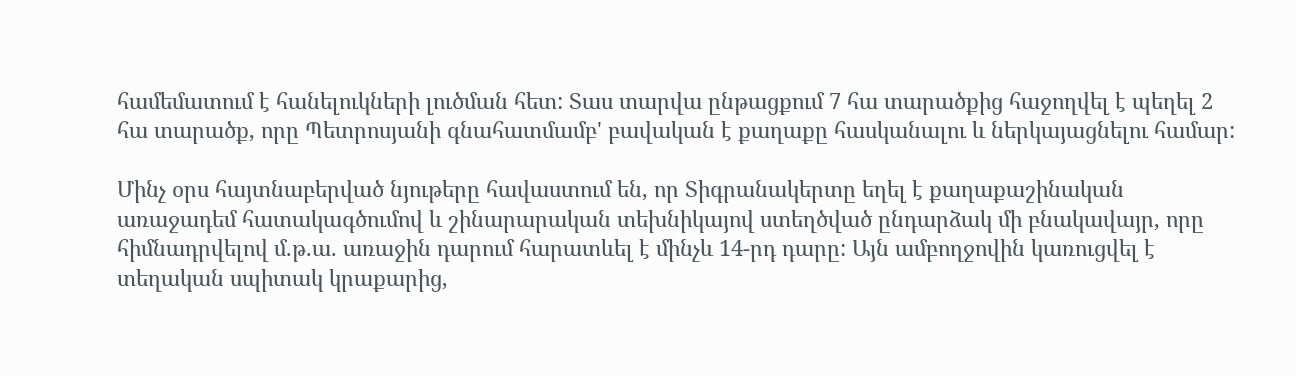համեմատում է հանելուկների լուծման հետ: Տաս տարվա ընթացքում 7 հա տարածքից հաջողվել է պեղել 2 հա տարածք, որը Պետրոսյանի գնահատմամբ' բավական է քաղաքը հասկանալու և ներկայացնելու համար:

Մինչ օրս հայտնաբերված նյութերը հավաստում են, որ Տիգրանակերտը եղել է քաղաքաշինական առաջադեմ հատակագծումով և շինարարական տեխնիկայով ստեղծված ընդարձակ մի բնակավայր, որը հիմնադրվելով մ.թ.ա. առաջին դարում հարատևել է մինչև 14-րդ դարը: Այն ամբողջովին կառուցվել է տեղական սպիտակ կրաքարից,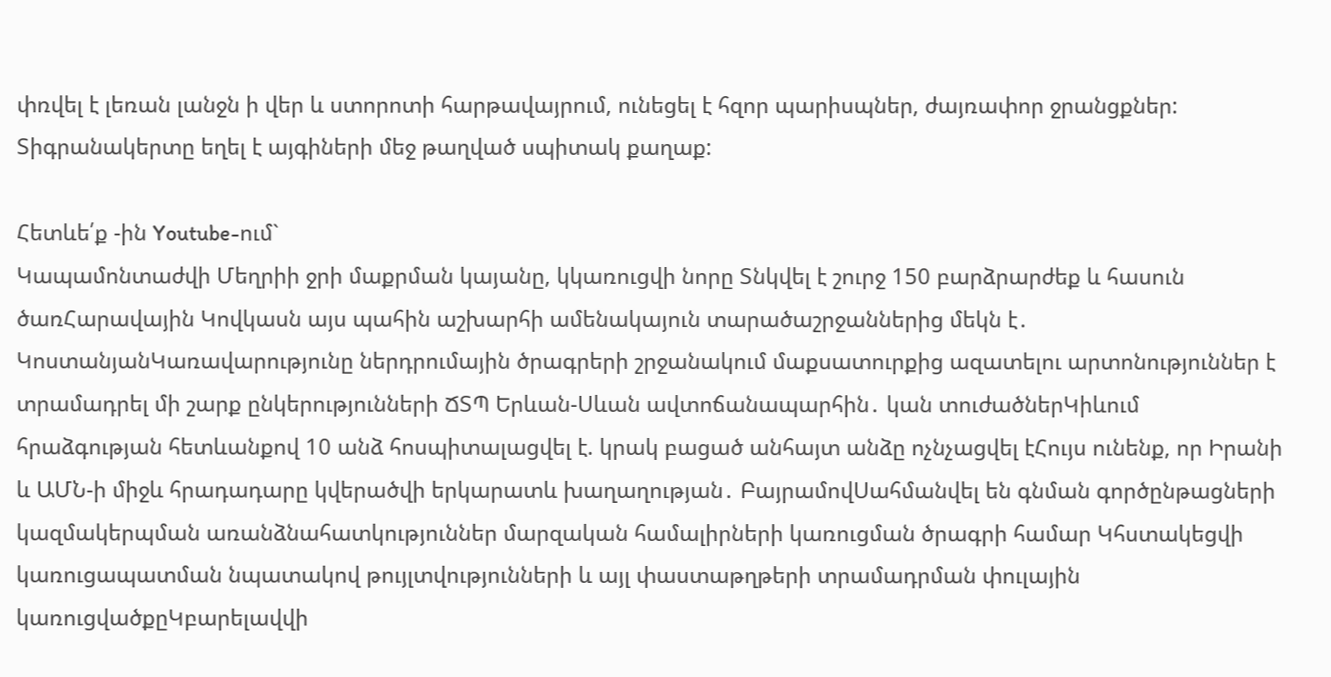փռվել է լեռան լանջն ի վեր և ստորոտի հարթավայրում, ունեցել է հզոր պարիսպներ, ժայռափոր ջրանցքներ: Տիգրանակերտը եղել է այգիների մեջ թաղված սպիտակ քաղաք:

Հետևե՛ք -ին Youtube-ում`
Կապամոնտաժվի Մեղրիի ջրի մաքրման կայանը, կկառուցվի նորը Տնկվել է շուրջ 150 բարձրարժեք և հասուն ծառՀարավային Կովկասն այս պահին աշխարհի ամենակայուն տարածաշրջաններից մեկն է․ ԿոստանյանԿառավարությունը ներդրումային ծրագրերի շրջանակում մաքսատուրքից ազատելու արտոնություններ է տրամադրել մի շարք ընկերությունների ՃՏՊ Երևան-Սևան ավտոճանապարհին․ կան տուժածներԿիևում հրաձգության հետևանքով 10 անձ հոսպիտալացվել է. կրակ բացած անհայտ անձը ոչնչացվել էՀույս ունենք, որ Իրանի և ԱՄՆ-ի միջև հրադադարը կվերածվի երկարատև խաղաղության․ ԲայրամովՍահմանվել են գնման գործընթացների կազմակերպման առանձնահատկություններ մարզական համալիրների կառուցման ծրագրի համար Կհստակեցվի կառուցապատման նպատակով թույլտվությունների և այլ փաստաթղթերի տրամադրման փուլային կառուցվածքըԿբարելավվի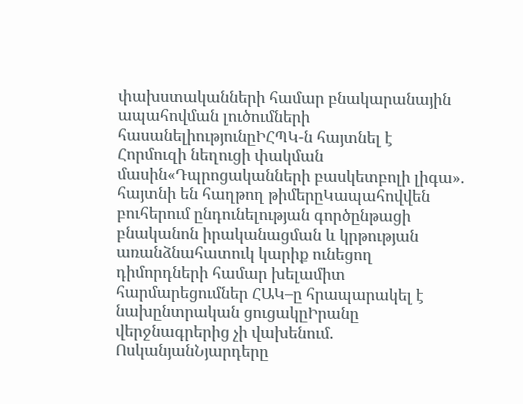փախստականների համար բնակարանային ապահովման լուծումների հասանելիությունըԻՀՊԿ-ն հայտնել է Հորմուզի նեղուցի փակման մասին«Դպրոցականների բասկետբոլի լիգա»․ հայտնի են հաղթող թիմերըԿապահովվեն բուհերում ընդունելության գործընթացի բնականոն իրականացման և կրթության առանձնահատուկ կարիք ունեցող դիմորդների համար խելամիտ հարմարեցումներ ՀԱԿ–ը հրապարակել է նախընտրական ցուցակըԻրանը վերջնագրերից չի վախենում. ՈսկանյանՆյարդերը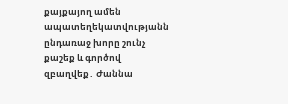քայքայող ամեն ապատեղեկատվությանն ընդառաջ խորը շունչ քաշեք և գործով զբաղվեք․ Ժաննա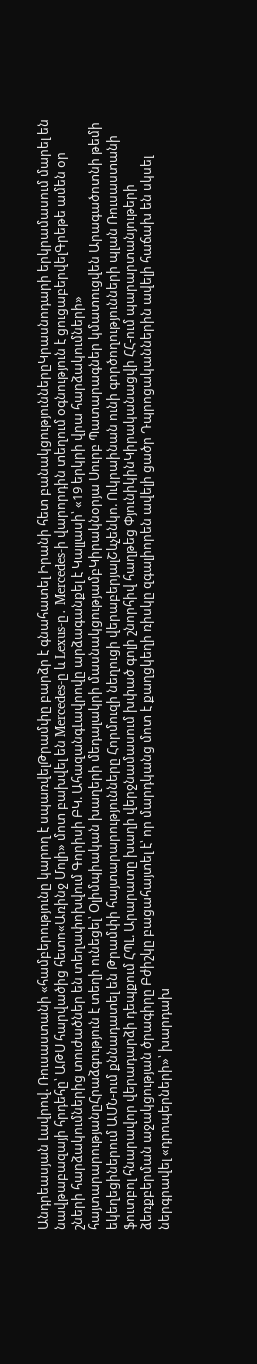Անդրեասյան Լավրով. Ռուսաստանի «համբերությունը կարող է սպառվելԹրամփը բարձր է գնահատել Իրանի հետ բանակցություններըԿրասնոդարի երկրամասում մարել են նավթաբազայի հրդեհը՝ ԱԹՍ հարվածից հետո«Առինջ Մոլի» մոտ բախվել են Mercedes-ը և Lexus-ը․ Mercedes-ի վարորդին տեղում օգնություն է ցուցաբերվելԳրեթե ամեն օր շների հարձակումներից տուժածներ են տեղափոխվում Գորիսի ԲԿ. ԱհազանգԼավրովը արձագանքել է Կալլասի՝ «19 երկրի վրա հարձակումների» հայտարարությանըՀրաձգություն է տեղի ունեցել՝ Օլիմպիական խաղերի մեդալակրի մասնակցությամբԿիրակնօրյա Սուրբ Պատարագներ կմատուցվեն Արագածոտնի թեմի եկեղեցիներում ԱՄՆ-ում քննադատել են Թրամփի հայտարարությունները Հորմուզի նեղուցի վերաբերյալՇևչենկո. Ուկրաինան ունի գործողությունների պլան Ռուսաստանի ֆուտբոլ հնարավոր վերադարձի դեպքում ՀՊԼ. Արարատը խաղի վերջնամասում խփած գոլի շնորհիվ հաղթեց ՓյունիկինԿիրականացվի ՀՀ-ում պարարտանյութերի ձեռքբերման աջակցության ծրագիրը Բժիշկը բացահայտել է՝ որ մարդկանց մոտ է քաղցկեղի ռիսկը զգալիորեն ավելի ցածր Դպրոցականներին ավելի հաճախ են սկսել ներգրավել «դրոպերների»՝ խարդախ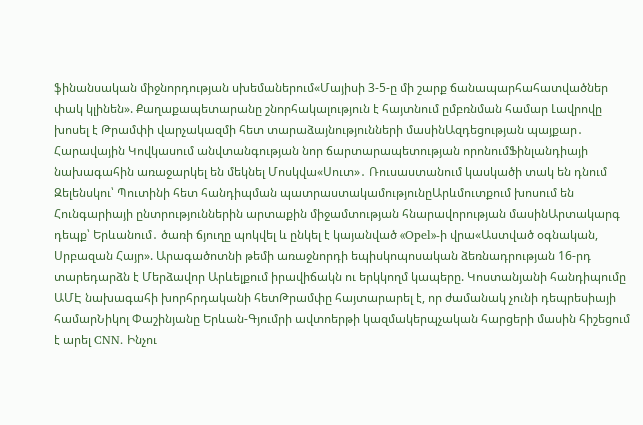ֆինանսական միջնորդության սխեմաներում«Մայիսի 3-5-ը մի շարք ճանապարհահատվածներ փակ կլինեն». Քաղաքապետարանը շնորհակալություն է հայտնում ըմբռնման համար Լավրովը խոսել է Թրամփի վարչակազմի հետ տարաձայնությունների մասինԱզդեցության պայքար․ Հարավային Կովկասում անվտանգության նոր ճարտարապետության որոնումՖինլանդիայի նախագահին առաջարկել են մեկնել Մոսկվա«Սուտ»․ Ռուսաստանում կասկածի տակ են դնում Զելենսկու՝ Պուտինի հետ հանդիպման պատրաստակամությունըԱրևմուտքում խոսում են Հունգարիայի ընտրություններին արտաքին միջամտության հնարավորության մասինԱրտակարգ դեպք՝ Երևանում․ ծառի ճյուղը պոկվել և ընկել է կայանված «Opel»-ի վրա«Աստված օգնական, Սրբազան Հայր». Արագածոտնի թեմի առաջնորդի եպիսկոպոսական ձեռնադրության 16-րդ տարեդարձն է Մերձավոր Արևելքում իրավիճակն ու երկկողմ կապերը. Կոստանյանի հանդիպումը ԱՄԷ նախագահի խորհրդականի հետԹրամփը հայտարարել է, որ ժամանակ չունի դեպրեսիայի համարՆիկոլ Փաշինյանը Երևան-Գյումրի ավտոերթի կազմակերպչական հարցերի մասին հիշեցում է արել CNN. Ինչու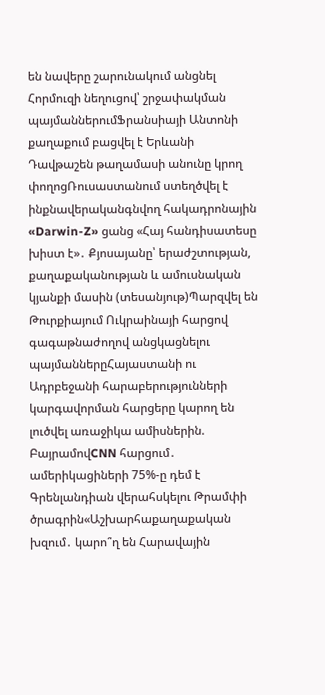են նավերը շարունակում անցնել Հորմուզի նեղուցով՝ շրջափակման պայմաններումՖրանսիայի Անտոնի քաղաքում բացվել է Երևանի Դավթաշեն թաղամասի անունը կրող փողոցՌուսաստանում ստեղծվել է ինքնավերականգնվող հակադրոնային «Darwin-Z» ցանց «Հայ հանդիսատեսը խիստ է»․ Քյոսայանը՝ երաժշտության, քաղաքականության և ամուսնական կյանքի մասին (տեսանյութ)Պարզվել են Թուրքիայում Ուկրաինայի հարցով գագաթնաժողով անցկացնելու պայմաններըՀայաստանի ու Ադրբեջանի հարաբերությունների կարգավորման հարցերը կարող են լուծվել առաջիկա ամիսներին. ԲայրամովCNN հարցում․ ամերիկացիների 75%-ը դեմ է Գրենլանդիան վերահսկելու Թրամփի ծրագրին«Աշխարհաքաղաքական խզում․ կարո՞ղ են Հարավային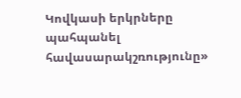Կովկասի երկրները պահպանել հավասարակշռությունը»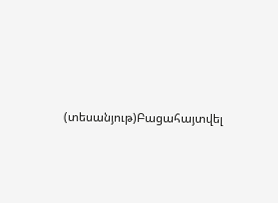(տեսանյութ)Բացահայտվել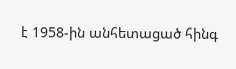է 1958-ին անհետացած հինգ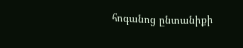հոգանոց ընտանիքի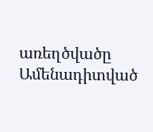առեղծվածը
Ամենադիտված